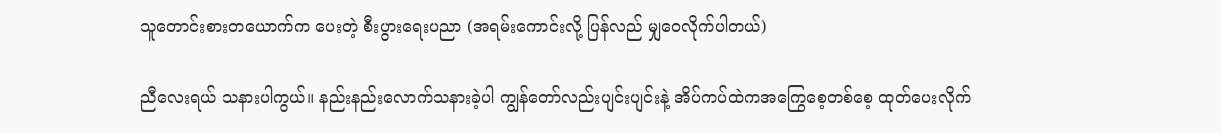သူတောင်းစားတယောက်က ပေးတဲ့ စီးပွားရေးပညာ (အရမ်းကောင်းလို့ ပြန်လည် မျှဝေလိုက်ပါတယ်)

ညီလေးရယ် သနားပါကွယ်။ နည်းနည်းလောက်သနားခဲ့ပါ ကျွန်တော်လည်းပျင်းပျင်းနဲ့ အိပ်ကပ်ထဲကအကြွေစေ့တစ်စေ့ ထုတ်ပေးလိုက်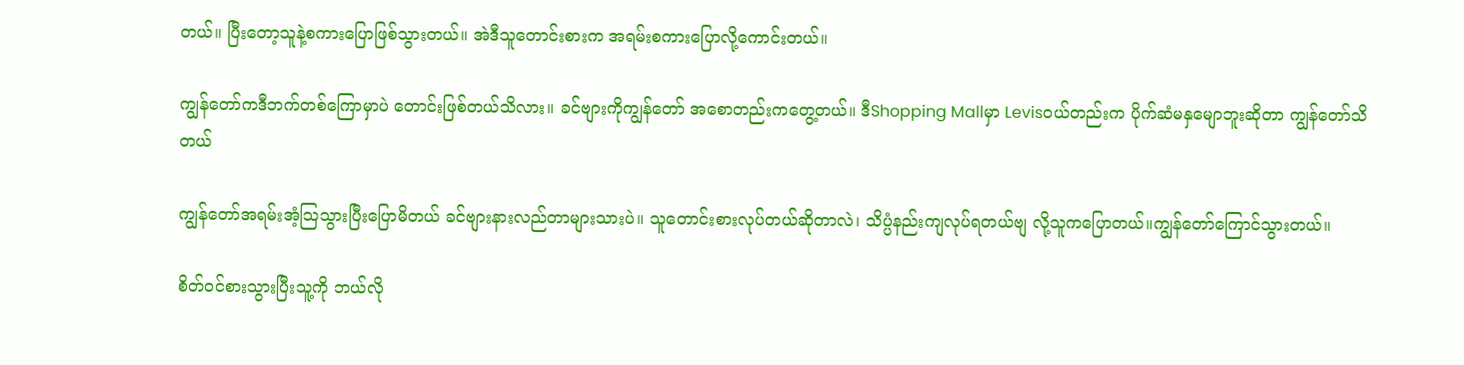တယ်။ ပြီးတော့သူနဲ့စကားပြောဖြစ်သွားတယ်။ အဲဒီသူတောင်းစားက အရမ်းစကားပြောလို့ကောင်းတယ်။

ကျွန်တော်ကဒီဘက်တစ်ကြောမှာပဲ တောင်းဖြစ်တယ်သိလား။ ခင်ဗျားကိုကျွန်တော် အစောတည်းကတွေ့တယ်။ ဒီShopping Mallမှာ Levisဝယ်တည်းက ပိုက်ဆံမနှမျောဘူးဆိုတာ ကျွန်တော်သိတယ်

ကျွန်တော်အရမ်းအံ့သြသွားပြီးပြောမိတယ် ခင်ဗျားနားလည်တာများသားပဲ။ သူတောင်းစားလုပ်တယ်ဆိုတာလဲ၊ သိပ္ပံနည်းကျလုပ်ရတယ်ဗျ လို့သူကပြောတယ်။ကျွန်တော်ကြောင်သွားတယ်။

စိတ်ဝင်စားသွားပြီးသူ့ကို ဘယ်လို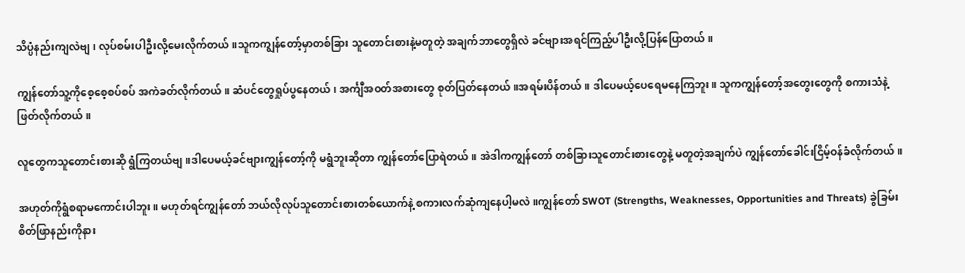သိပ္ပံနည်းကျလဲဗျ၊ လုပ်စမ်းပါဦးလို့မေးလိုက်တယ်။သူကကျွန်တော့်မှာတစ်ခြား သူတောင်းစားနဲ့မတူတဲ့ အချက်ဘာတွေရှိလဲ ခင်ဗျားအရင်ကြည့်ပါဦးလို့ပြန်ပြောတယ်။

ကျွန်တော်သူ့ကိုစေ့စေ့စပ်စပ် အကဲခတ်လိုက်တယ်။ ဆံပင်တွေရှုပ်ပွနေတယ်၊ အင်္ကျီအဝတ်အစားတွေ စုတ်ပြတ်နေတယ်။အရမ်းပိန်တယ်။ ဒါပေမယ့်ပေရေမနေကြဘူး။ သူကကျွန်တော့်အတွေးတွေကို စကားသံနဲ့ဖြတ်လိုက်တယ်။

လူတွေကသူတောင်းစားဆို ရွံကြတယ်ဗျ။ဒါပေမယ့်ခင်ဗျားကျွန်တော့်ကို မရွံဘူးဆိုတာ ကျွန်တော်ပြောရဲတယ်။ အဲဒါကကျွန်တော် တစ်ခြားသူတောင်းစားတွေနဲ့ မတူတဲ့အချက်ပဲ ကျွန်တော်ခေါင်းငြိမ့်ဝန်ခံလိုက်တယ်။

အဟုတ်ကိုရွံစရာမကောင်းပါဘူး။ မဟုတ်ရင်ကျွန်တော် ဘယ်လိုလုပ်သူတောင်းစားတစ်ယောက်နဲ့ စကားလက်ဆုံကျနေပါ့မလဲ။ကျွန်တော် SWOT (Strengths, Weaknesses, Opportunities and Threats) ခွဲခြမ်းစိတ်ဖြာနည်းကိုနား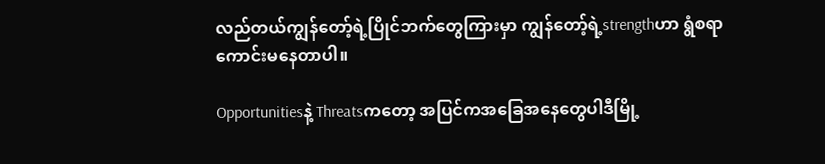လည်တယ်ကျွန်တော့်ရဲ့ပြိုင်ဘက်တွေကြားမှာ ကျွန်တော့်ရဲ့strengthဟာ ရွံစရာကောင်းမနေတာပါ။

Opportunitiesနဲ့ Threatsကတော့ အပြင်ကအခြေအနေတွေပါဒီမြို့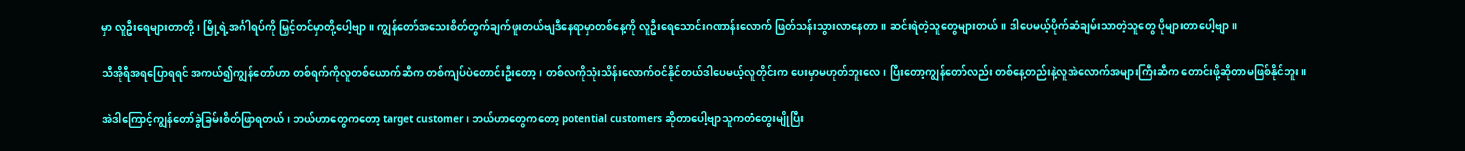မှာ လူဦးရေများတာတို့၊ မြို့ရဲ့အင်္ဂါရပ်ကို မြှင့်တင်မှာတို့ပေါ့ဗျာ။ ကျွန်တော်အသေးစိတ်တွက်ချက်ဖူးတယ်ဗျဒီနေရာမှာတစ်နေ့ကို လူဦးရေသောင်းဂဏာန်းလောက် ဖြတ်သန်းသွားလာနေတာ။ ဆင်းရဲတဲ့သူတွေများတယ်။ ဒါပေမယ့်ပိုက်ဆံချမ်းသာတဲ့သူတွေ ပိုများတာပေါ့ဗျာ။

သီအိုရီအရပြောရရင် အကယ်၍ကျွန်တော်ဟာ တစ်ရက်ကိုလူတစ်ယောက်ဆီက တစ်ကျပ်ပဲတောင်းဦးတော့၊ တစ်လကိုသုံးသိန်းလောက်ဝင်နိုင်တယ်ဒါပေမယ့်လူတိုင်းက ပေးမှာမဟုတ်ဘူးလေ၊ ပြီးတော့ကျွန်တော်လည်း တစ်နေ့တည်းနဲ့လူအဲလောက်အများကြီးဆီက တောင်းဖို့ဆိုတာမဖြစ်နိုင်ဘူး။

အဲဒါကြောင့်ကျွန်တော်ခွဲခြမ်းစိတ်ဖြာရတယ်၊ ဘယ်ဟာတွေကတော့ target customer၊ ဘယ်ဟာတွေကတော့ potential customers ဆိုတာပေါ့ဗျာသူကတံတွေးမျိုပြီး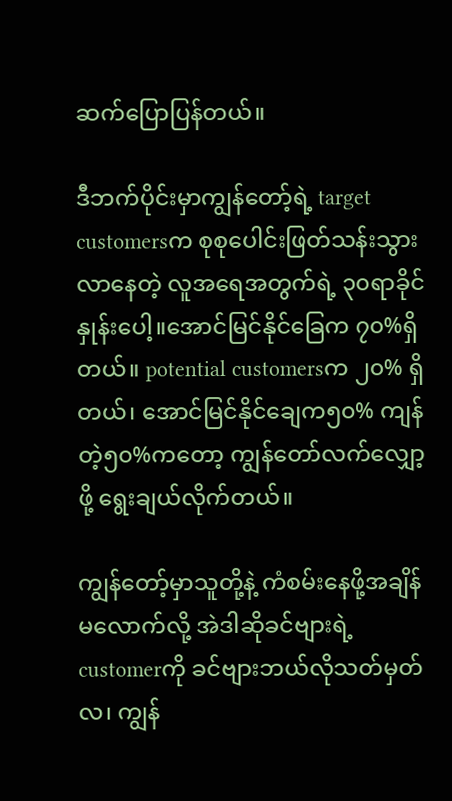ဆက်ပြောပြန်တယ်။

ဒီဘက်ပိုင်းမှာကျွန်တော့်ရဲ့ target customersက စုစုပေါင်းဖြတ်သန်းသွားလာနေတဲ့ လူအရေအတွက်ရဲ့ ၃၀ရာခိုင်နှုန်းပေါ့။အောင်မြင်နိုင်ခြေက ၇၀%ရှိတယ်။ potential customersက ၂၀% ရှိတယ်၊ အောင်မြင်နိုင်ချေက၅၀% ကျန်တဲ့၅၀%ကတော့ ကျွန်တော်လက်လျှော့ဖို့ ရွေးချယ်လိုက်တယ်။

ကျွန်တော့်မှာသူတို့နဲ့ ကံစမ်းနေဖို့အချိန်မလောက်လို့ အဲဒါဆိုခင်ဗျားရဲ့ customerကို ခင်ဗျားဘယ်လိုသတ်မှတ်လ၊ ကျွန်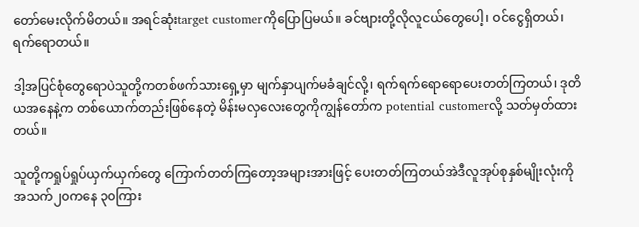တော်မေးလိုက်မိတယ်။ အရင်ဆုံးtarget customerကိုပြောပြမယ်။ ခင်ဗျားတို့လိုလူငယ်တွေပေါ့၊ ဝင်ငွေရှိတယ်၊ ရက်ရောတယ်။

ဒါ့အပြင်စုံတွေရောပဲသူတို့ကတစ်ဖက်သားရှေ့မှာ မျက်နှာပျက်မခံချင်လို့၊ ရက်ရက်ရောရောပေးတတ်ကြတယ်၊ ဒုတိယအနေနဲ့က တစ်ယောက်တည်းဖြစ်နေတဲ့ မိန်းမလှလေးတွေကိုကျွန်တော်က potential customerလို့ သတ်မှတ်ထားတယ်။

သူတို့ကရှုပ်ရှုပ်ယှက်ယှက်တွေ ကြောက်တတ်ကြတော့အများအားဖြင့် ပေးတတ်ကြတယ်အဲဒီလူအုပ်စုနှစ်မျိုးလုံးကို အသက်၂၀ကနေ ၃၀ကြား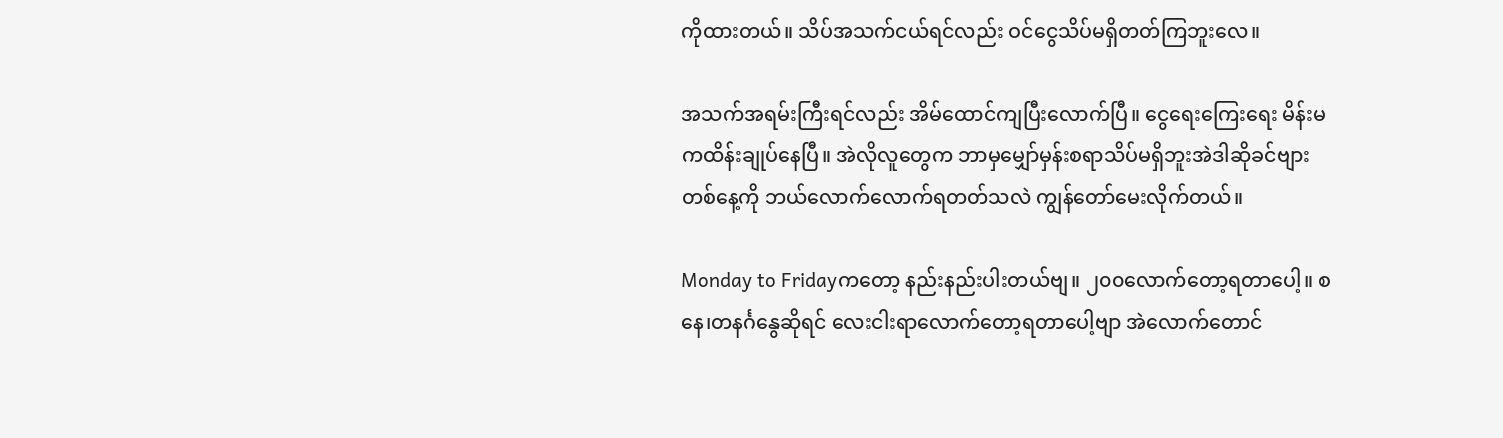ကိုထားတယ်။ သိပ်အသက်ငယ်ရင်လည်း ဝင်ငွေသိပ်မရှိတတ်ကြဘူးလေ။

အသက်အရမ်းကြီးရင်လည်း အိမ်ထောင်ကျပြီးလောက်ပြီ။ ငွေရေးကြေးရေး မိန်းမကထိန်းချုပ်နေပြီ။ အဲလိုလူတွေက ဘာမှမျှော်မှန်းစရာသိပ်မရှိဘူးအဲဒါဆိုခင်ဗျားတစ်နေ့ကို ဘယ်လောက်လောက်ရတတ်သလဲ ကျွန်တော်မေးလိုက်တယ်။

Monday to Fridayကတော့ နည်းနည်းပါးတယ်ဗျ။ ၂၀၀လောက်တော့ရတာပေါ့။ စနေ၊တနင်္ဂနွေဆိုရင် လေးငါးရာလောက်တော့ရတာပေါ့ဗျာ အဲလောက်တောင်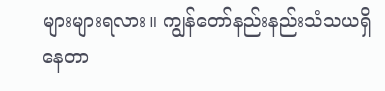များများရလား။ ကျွန်တော်နည်းနည်းသံသယရှိနေတာ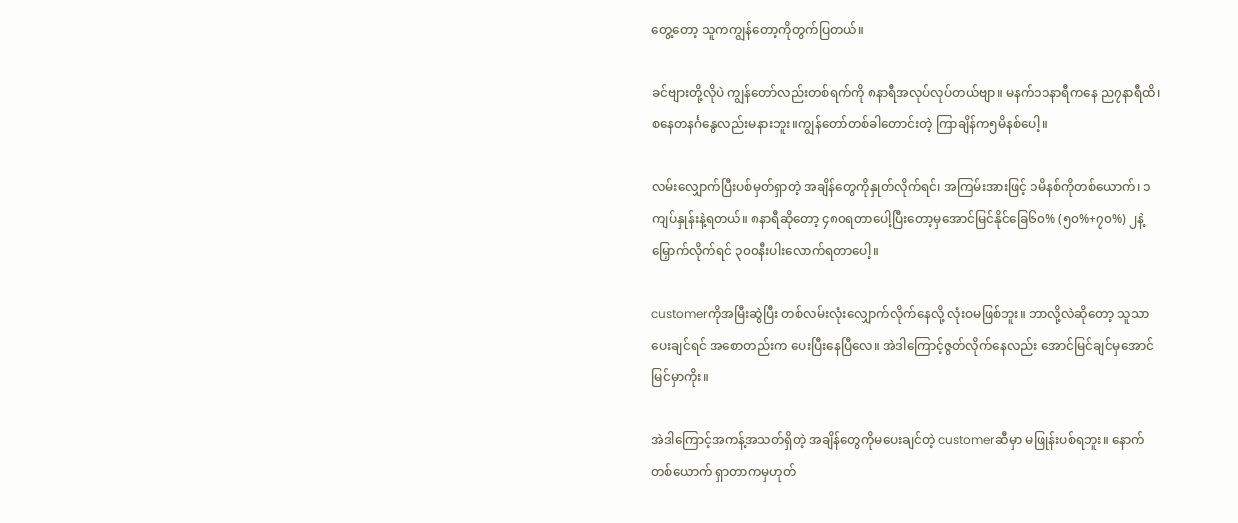တွေ့တော့ သူကကျွန်တော့ကိုတွက်ပြတယ်။

ခင်ဗျားတို့လိုပဲ ကျွန်တော်လည်းတစ်ရက်ကို ၈နာရီအလုပ်လုပ်တယ်ဗျာ။ မနက်၁၁နာရီကနေ ည၇နာရီထိ၊ စနေတနင်္ဂနွေလည်းမနားဘူး။ကျွန်တော်တစ်ခါတောင်းတဲ့ ကြာချိန်က၅မိနစ်ပေါ့။

လမ်းလျှောက်ပြီးပစ်မှတ်ရှာတဲ့ အချိန်တွေကိုနှုတ်လိုက်ရင်၊ အကြမ်းအားဖြင့် ၁မိနစ်ကိုတစ်ယောက်၊ ၁ကျပ်နှုန်းနဲ့ရတယ်။ ၈နာရီဆိုတော့ ၄၈၀ရတာပေါ့ပြီးတော့မှအောင်မြင်နိုင်ခြေ၆၀% (၅၀%+၇၀%) ၂နဲ့မြှောက်လိုက်ရင် ၃၀၀နီးပါးလောက်ရတာပေါ့။

customerကိုအမြီးဆွဲပြီး တစ်လမ်းလုံးလျှောက်လိုက်နေလို့ လုံးဝမဖြစ်ဘူး။ ဘာလို့လဲဆိုတော့ သူသာပေးချင်ရင် အစောတည်းက ပေးပြီးနေပြီလေ။ အဲဒါကြောင့်ဇွတ်လိုက်နေလည်း အောင်မြင်ချင်မှအောင်မြင်မှာကိုး။

အဲဒါကြောင့်အကန့်အသတ်ရှိတဲ့ အချိန်တွေကိုမပေးချင်တဲ့ customerဆီမှာ မဖြုန်းပစ်ရဘူး။ နောက်တစ်ယောက် ရှာတာကမှဟုတ်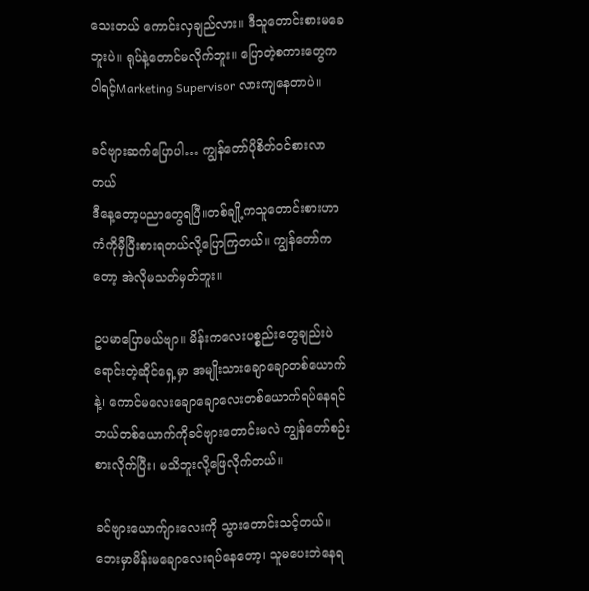သေးတယ် ကောင်းလှချည်လား။ ဒီသူတောင်းစားမခေဘူးပဲ။ ရုပ်နဲ့တောင်မလိုက်ဘူး။ ပြောတဲ့စကားတွေက ဝါရင့်Marketing Supervisor လားကျနေတာပဲ။

ခင်ဗျားဆက်ပြောပါ… ကျွန်တော်ပိုစိတ်ဝင်စားလာတယ်
ဒီနေ့တော့ပညာတွေရပြီ။တစ်ချို့ကသူတောင်းစားဟာ ကံကိုမှီပြီးစားရတယ်လို့ပြောကြတယ်။ ကျွန်တော်ကတော့ အဲလိုမသတ်မှတ်ဘူး။

ဥပမာပြောမယ်ဗျာ။ မိန်းကလေးပစ္စည်းတွေချည်းပဲ ရောင်းတဲ့ဆိုင်ရှေ့မှာ အမျိုးသားချောချောတစ်ယောက်နဲ့၊ ကောင်မလေးချောချောလေးတစ်ယောက်ရပ်နေရင် ဘယ်တစ်ယောက်ကိုခင်ဗျားတောင်းမလဲ ကျွန်တော်စဉ်းစားလိုက်ပြီး၊ မသိဘူးလို့ဖြေလိုက်တယ်။

ခင်ဗျားယောက်ျားလေးကို သွားတောင်းသင့်တယ်။ ဘေးမှာမိန်းမချောလေးရပ်နေတော့၊ သူမပေးဘဲနေရ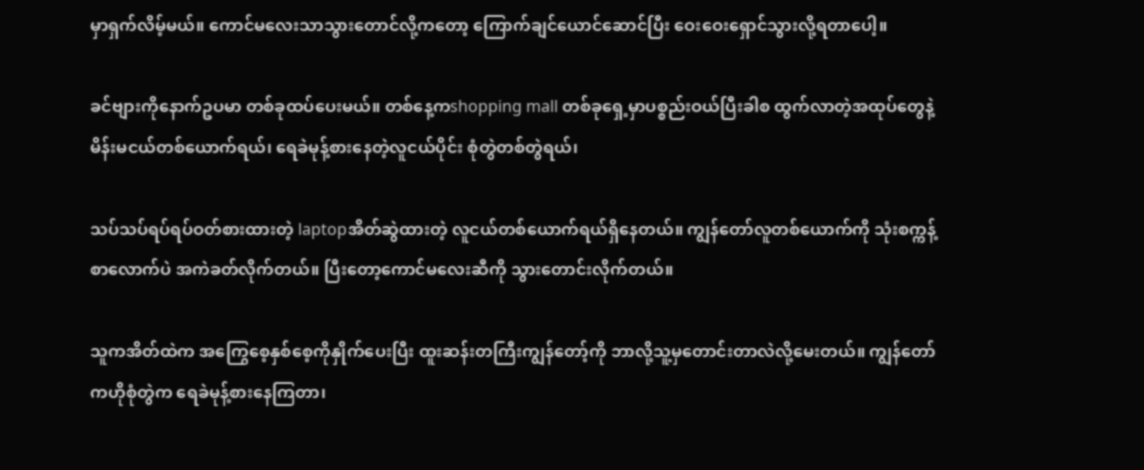မှာရှက်လိမ့်မယ်။ ကောင်မလေးသာသွားတောင်လို့ကတော့ ကြောက်ချင်ယောင်ဆောင်ပြီး ဝေးဝေးရှောင်သွားလို့ရတာပေါ့။

ခင်ဗျားကိုနောက်ဥပမာ တစ်ခုထပ်ပေးမယ်။ တစ်နေ့ကshopping mall တစ်ခုရှေ့မှာပစ္စည်းဝယ်ပြီးခါစ ထွက်လာတဲ့အထုပ်တွေနဲ့ မိန်းမငယ်တစ်ယောက်ရယ်၊ ရေခဲမုန့်စားနေတဲ့လူငယ်ပိုင်း စုံတွဲတစ်တွဲရယ်၊

သပ်သပ်ရပ်ရပ်ဝတ်စားထားတဲ့ laptopအိတ်ဆွဲထားတဲ့ လူငယ်တစ်ယောက်ရယ်ရှိနေတယ်။ ကျွန်တော်လူတစ်ယောက်ကို သုံးစက္ကန့်စာလောက်ပဲ အကဲခတ်လိုက်တယ်။ ပြီးတော့ကောင်မလေးဆီကို သွားတောင်းလိုက်တယ်။

သူကအိတ်ထဲက အကြွေစေ့နှစ်စေ့ကိုနှိုက်ပေးပြီး ထူးဆန်းတကြီးကျွန်တော့်ကို ဘာလို့သူ့မှတောင်းတာလဲလို့မေးတယ်။ ကျွန်တော်ကဟိုစုံတွဲက ရေခဲမုန့်စားနေကြတာ၊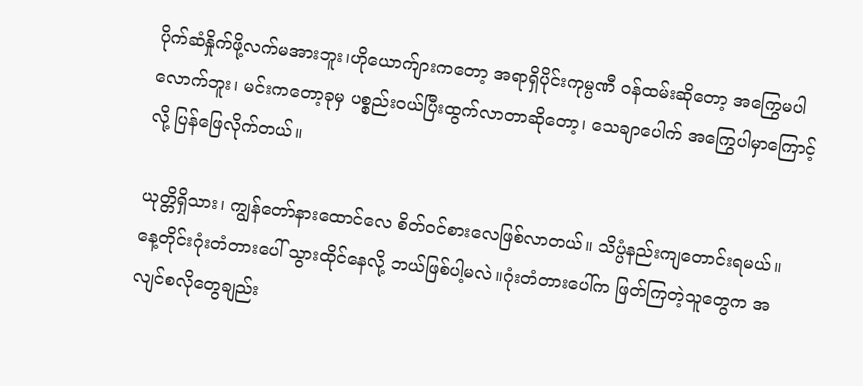ပိုက်ဆံနှိုက်ဖို့လက်မအားဘူး၊ဟိုယောက်ျားကတော့ အရာရှိပိုင်းကုမ္ပဏီ ဝန်ထမ်းဆိုတော့ အကြွေမပါလောက်ဘူး၊ မင်းကတော့ခုမှ ပစ္စည်းဝယ်ပြီးထွက်လာတာဆိုတော့၊ သေချာပေါက် အကြွေပါမှာကြောင့်လို့ ပြန်ဖြေလိုက်တယ်။

ယုတ္တိရှိသား၊ ကျွန်တော်နားထောင်လေ စိတ်ဝင်စားလေဖြစ်လာတယ်။ သိပ္ပံနည်းကျတောင်းရမယ်။ နေ့တိုင်းဂုံးတံတားပေါ် သွားထိုင်နေလို့ ဘယ်ဖြစ်ပါ့မလဲ။ဂုံးတံတားပေါ်က ဖြတ်ကြတဲ့သူတွေက အလျင်စလိုတွေချည်း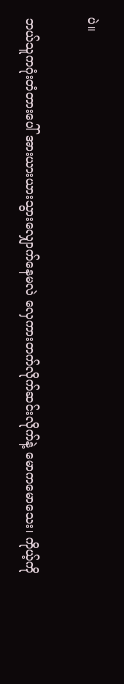ပဲ။

ဘယ်သူကဂုံးတံတားပေါ် အားယားယားသွားလျှောက်နေမလဲ လှေကားတက်လိုက်ဆင်းလိုက်နဲ့ မောကမောသေး၊ ကိုယ့်ကို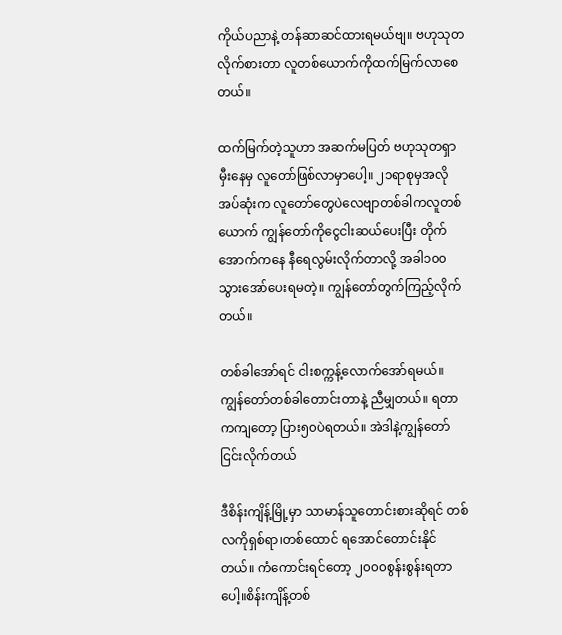ကိုယ်ပညာနဲ့ တန်ဆာဆင်ထားရမယ်ဗျ။ ဗဟုသုတလိုက်စားတာ လူတစ်ယောက်ကိုထက်မြက်လာစေတယ်။

ထက်မြက်တဲ့သူဟာ အဆက်မပြတ် ဗဟုသုတရှာမှီးနေမှ လူတော်ဖြစ်လာမှာပေါ့။ ၂၁ရာစုမှအလိုအပ်ဆုံးက လူတော်တွေပဲလေဗျာတစ်ခါကလူတစ်ယောက် ကျွန်တော်ကိုငွေငါးဆယ်ပေးပြီး တိုက်အောက်ကနေ နီရေလွမ်းလိုက်တာလို့ အခါ၁၀၀သွားအော်ပေးရမတဲ့။ ကျွန်တော်တွက်ကြည့်လိုက်တယ်။

တစ်ခါအော်ရင် ငါးစက္ကန့်လောက်အော်ရမယ်။ ကျွန်တော်တစ်ခါတောင်းတာနဲ့ ညီမျှတယ်။ ရတာကကျတော့ ပြား၅၀ပဲရတယ်။ အဲဒါနဲ့ကျွန်တော် ငြင်းလိုက်တယ်

ဒီစိန်းကျိန့်မြို့မှာ သာမာန်သူတောင်းစားဆိုရင် တစ်လကိုရှစ်ရာ၊တစ်ထောင် ရအောင်တောင်းနိုင်တယ်။ ကံကောင်းရင်တော့ ၂၀၀၀စွန်းစွန်းရတာပေါ့။စိန်းကျိန့်တစ်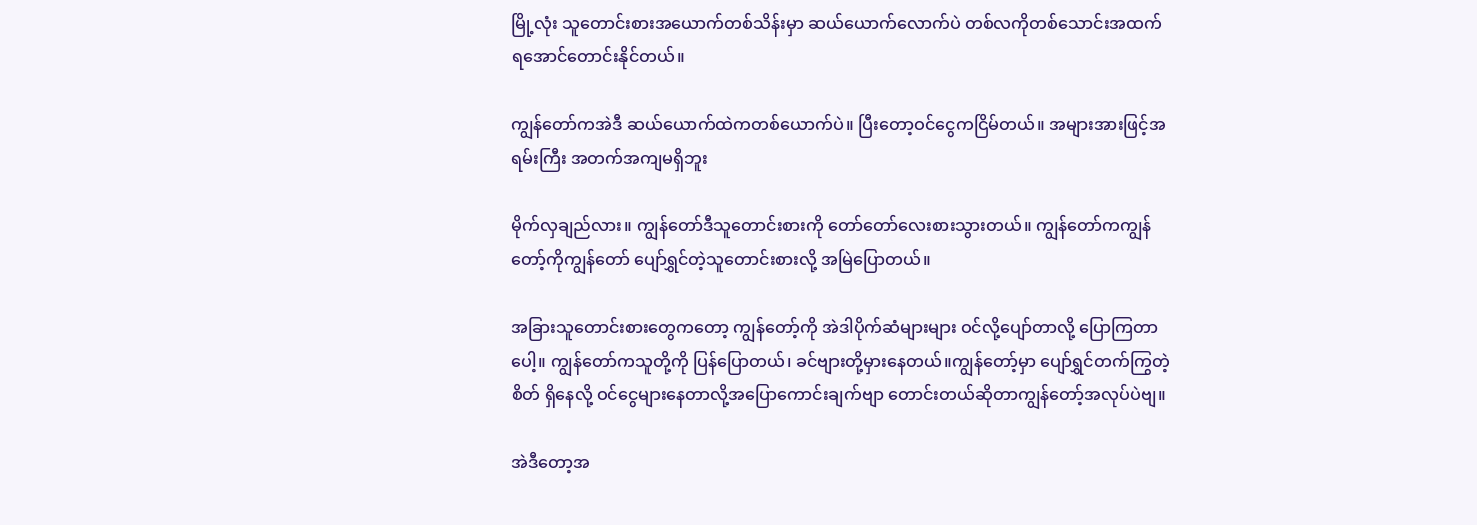မြို့လုံး သူတောင်းစားအယောက်တစ်သိန်းမှာ ဆယ်ယောက်လောက်ပဲ တစ်လကိုတစ်သောင်းအထက် ရအောင်တောင်းနိုင်တယ်။

ကျွန်တော်ကအဲဒီ ဆယ်ယောက်ထဲကတစ်ယောက်ပဲ။ ပြီးတော့ဝင်ငွေကငြိမ်တယ်။ အများအားဖြင့်အရမ်းကြီး အတက်အကျမရှိဘူး

မိုက်လှချည်လား။ ကျွန်တော်ဒီသူတောင်းစားကို တော်တော်လေးစားသွားတယ်။ ကျွန်တော်ကကျွန်တော့်ကိုကျွန်တော် ပျော်ရွှင်တဲ့သူတောင်းစားလို့ အမြဲပြောတယ်။

အခြားသူတောင်းစားတွေကတော့ ကျွန်တော့်ကို အဲဒါပိုက်ဆံများများ ဝင်လို့ပျော်တာလို့ ပြောကြတာပေါ့။ ကျွန်တော်ကသူတို့ကို ပြန်ပြောတယ်၊ ခင်ဗျားတို့မှားနေတယ်။ကျွန်တော့်မှာ ပျော်ရွှင်တက်ကြွတဲ့စိတ် ရှိနေလို့ ဝင်ငွေများနေတာလို့အပြောကောင်းချက်ဗျာ တောင်းတယ်ဆိုတာကျွန်တော့်အလုပ်ပဲဗျ။

အဲဒီတော့အ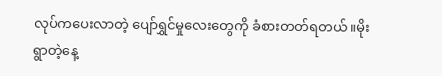လုပ်ကပေးလာတဲ့ ပျော်ရွှင်မှုလေးတွေကို ခံစားတတ်ရတယ်။မိုးရွာတဲ့နေ့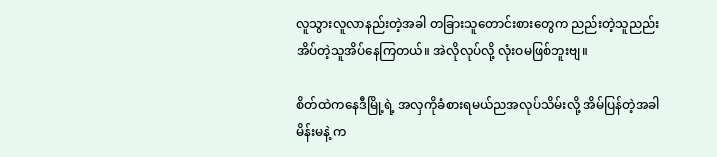လူသွားလူလာနည်းတဲ့အခါ တခြားသူတောင်းစားတွေက ညည်းတဲ့သူညည်း အိပ်တဲ့သူအိပ်နေကြတယ်။ အဲလိုလုပ်လို့ လုံးဝမဖြစ်ဘူးဗျ။

စိတ်ထဲကနေဒီမြို့ရဲ့ အလှကိုခံစားရမယ်ညအလုပ်သိမ်းလို့ အိမ်ပြန်တဲ့အခါ မိန်းမနဲ့ က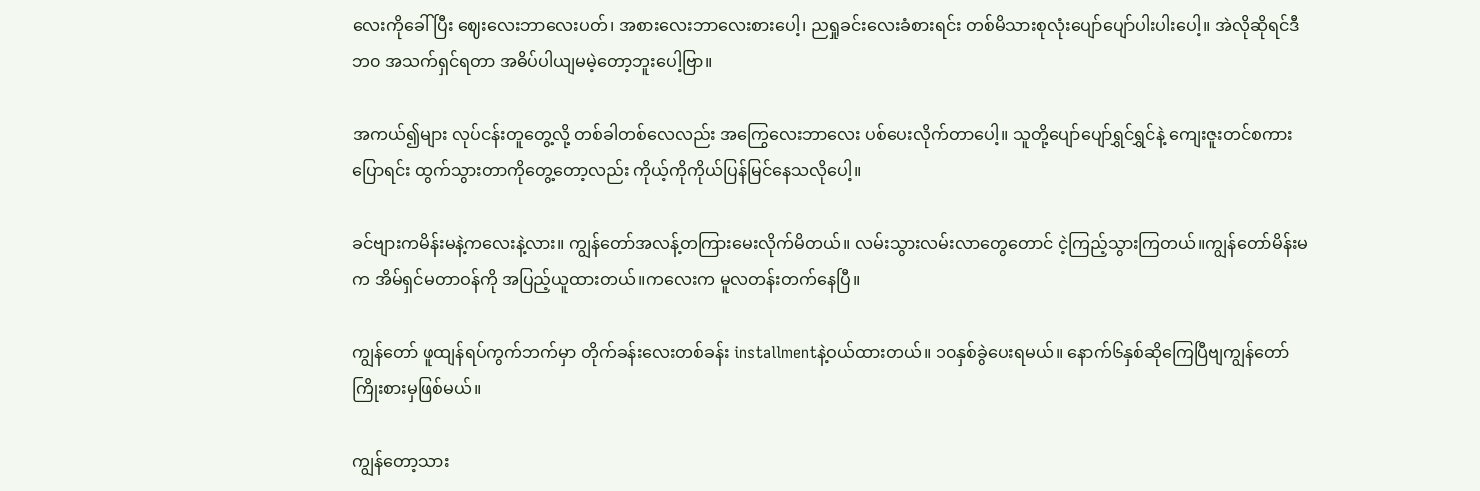လေးကိုခေါ်ပြီး ဈေးလေးဘာလေးပတ်၊ အစားလေးဘာလေးစားပေါ့၊ ညရှုခင်းလေးခံစားရင်း တစ်မိသားစုလုံးပျော်ပျော်ပါးပါးပေါ့။ အဲလိုဆိုရင်ဒီဘ၀ အသက်ရှင်ရတာ အဓိပ်ပါယျမမဲ့တော့ဘူးပေါ့ဗြာ။

အကယ်၍များ လုပ်ငန်းတူတွေ့လို့ တစ်ခါတစ်လေလည်း အကြွေလေးဘာလေး ပစ်ပေးလိုက်တာပေါ့။ သူတို့ပျော်ပျော်ရွှင်ရွှင်နဲ့ ကျေးဇူးတင်စကားပြောရင်း ထွက်သွားတာကိုတွေ့တော့လည်း ကိုယ့်ကိုကိုယ်ပြန်မြင်နေသလိုပေါ့။

ခင်ဗျားကမိန်းမနဲ့ကလေးနဲ့လား။ ကျွန်တော်အလန့်တကြားမေးလိုက်မိတယ်။ လမ်းသွားလမ်းလာတွေတောင် ငဲ့ကြည့်သွားကြတယ်။ကျွန်တော်မိန်းမက အိမ်ရှင်မတာဝန်ကို အပြည့်ယူထားတယ်။ကလေးက မူလတန်းတက်နေပြီ။

ကျွန်တော် ဖူထျန်ရပ်ကွက်ဘက်မှာ တိုက်ခန်းလေးတစ်ခန်း installmentနဲ့ဝယ်ထားတယ်။ ၁၀နှစ်ခွဲပေးရမယ်။ နောက်၆နှစ်ဆိုကြေပြီဗျကျွန်တော်ကြိုးစားမှဖြစ်မယ်။

ကျွန်တော့သား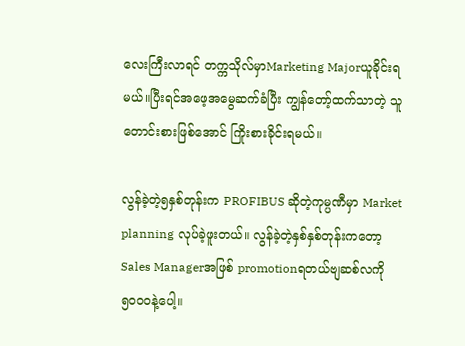လေးကြီးလာရင် တက္ကသိုလ်မှာMarketing Majorယူခိုင်းရမယ်။ပြီးရင်အဖေ့အမွေဆက်ခံပြီး ကျွန်တော့်ထက်သာတဲ့ သူတောင်းစားဖြစ်အောင် ကြိုးစားခိုင်းရမယ်။

လွန်ခဲ့တဲ့၅နှစ်တုန်းက PROFIBUS ဆိုတဲ့ကုမ္ပဏီမှာ Market planning လုပ်ခဲ့ဖူးတယ်။ လွန်ခဲ့တဲ့နှစ်နှစ်တုန်းကတော့ Sales Managerအဖြစ် promotionရတယ်ဗျဆစ်လကို၅၀၀၀နဲ့ပေါ့။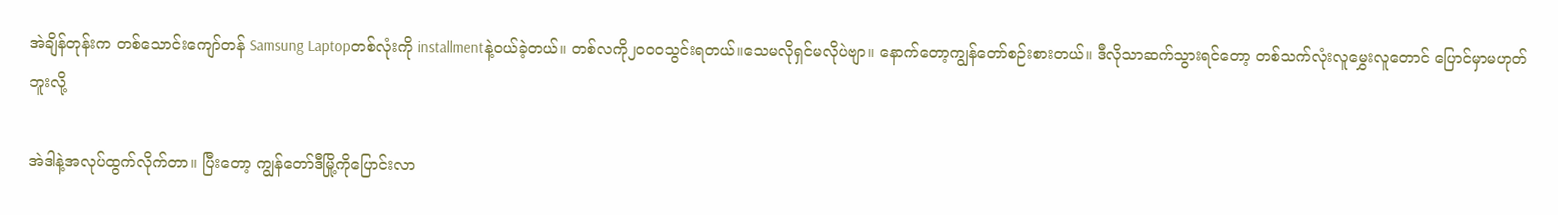အဲချိန်တုန်းက တစ်သောင်းကျော်တန် Samsung Laptopတစ်လုံးကို installmentနဲ့ဝယ်ခဲ့တယ်။ တစ်လကို၂၀၀၀သွင်းရတယ်။သေမလိုရှင်မလိုပဲဗျာ။ နောက်တော့ကျွန်တော်စဉ်းစားတယ်။ ဒီလိုသာဆက်သွားရင်တော့ တစ်သက်လုံးလူမွှေးလူတောင် ပြောင်မှာမဟုတ်ဘူးလို့

အဲဒါနဲ့အလုပ်ထွက်လိုက်တာ။ ပြီးတော့ ကျွန်တော်ဒီမြို့ကိုပြောင်းလာ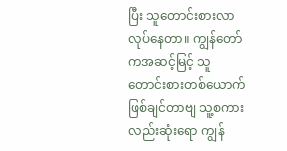ပြီး သူတောင်းစားလာလုပ်နေတာ။ ကျွန်တော်ကအဆင့်မြင့် သူတောင်းစားတစ်ယောက်ဖြစ်ချင်တာဗျ သူ့စကားလည်းဆုံးရော ကျွန်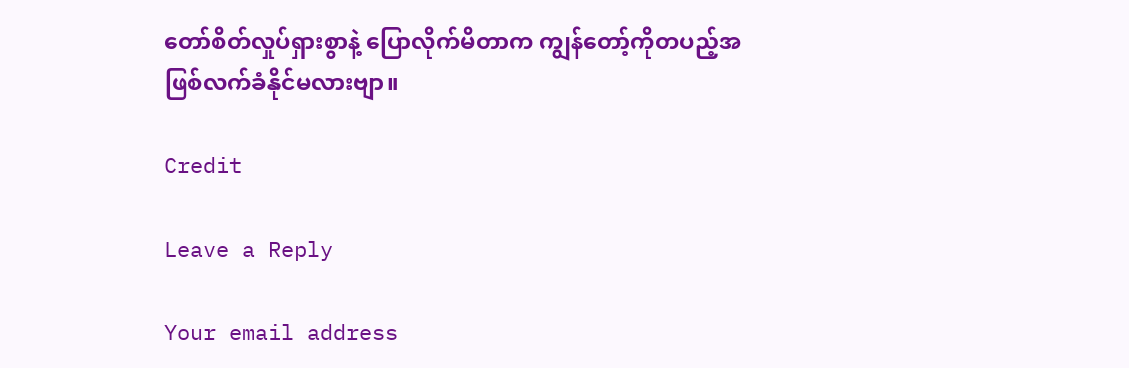တော်စိတ်လှုပ်ရှားစွာနဲ့ ပြောလိုက်မိတာက ကျွန်တော့်ကိုတပည့်အဖြစ်လက်ခံနိုင်မလားဗျာ။

Credit

Leave a Reply

Your email address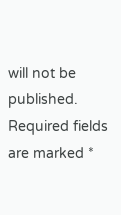will not be published. Required fields are marked *